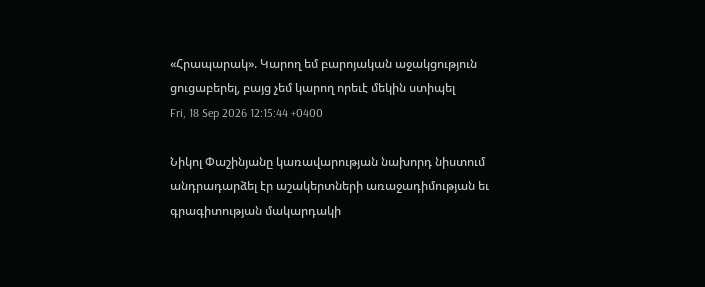«Հրապարակ». Կարող եմ բարոյական աջակցություն ցուցաբերել, բայց չեմ կարող որեւէ մեկին ստիպել
Fri, 18 Sep 2026 12:15:44 +0400

Նիկոլ Փաշինյանը կառավարության նախորդ նիստում անդրադարձել էր աշակերտների առաջադիմության եւ գրագիտության մակարդակի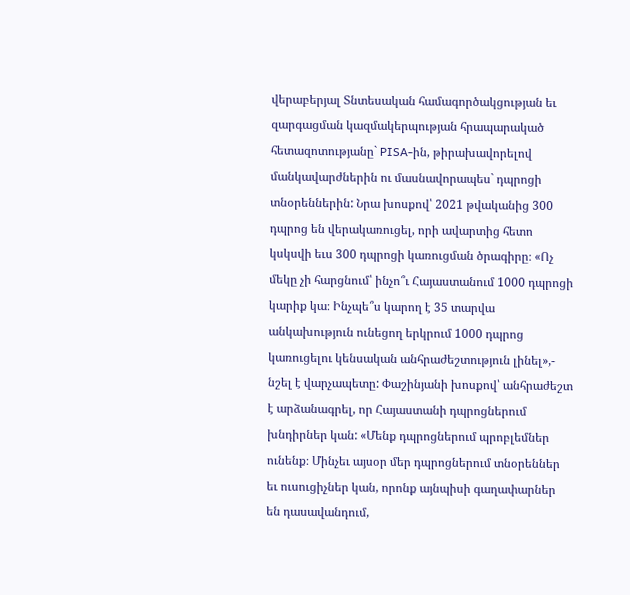վերաբերյալ Տնտեսական համագործակցության եւ զարգացման կազմակերպության հրապարակած հետազոտությանը` PISA-ին, թիրախավորելով մանկավարժներին ու մասնավորապես` դպրոցի տնօրեններին: Նրա խոսքով՝ 2021 թվականից 300 դպրոց են վերակառուցել, որի ավարտից հետո կսկսվի եւս 300 դպրոցի կառուցման ծրագիրը։ «Ոչ մեկը չի հարցնում՝ ինչո՞ւ Հայաստանում 1000 դպրոցի կարիք կա։ Ինչպե՞ս կարող է 35 տարվա անկախություն ունեցող երկրում 1000 դպրոց կառուցելու կենսական անհրաժեշտություն լինել»,- նշել է վարչապետը: Փաշինյանի խոսքով՝ անհրաժեշտ է արձանագրել, որ Հայաստանի դպրոցներում խնդիրներ կան: «Մենք դպրոցներում պրոբլեմներ ունենք։ Մինչեւ այսօր մեր դպրոցներում տնօրեններ եւ ուսուցիչներ կան, որոնք այնպիսի գաղափարներ են դասավանդում,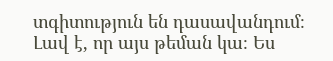տգիտություն են դասավանդում։ Լավ է, որ այս թեման կա։ Ես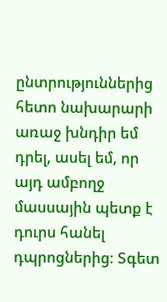ընտրություններից հետո նախարարի առաջ խնդիր եմ դրել, ասել եմ, որ այդ ամբողջ մասսային պետք է դուրս հանել դպրոցներից։ Տգետ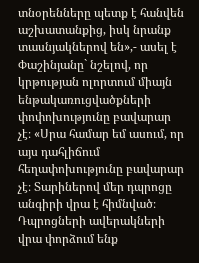տնօրենները պետք է հանվեն աշխատանքից, իսկ նրանք տասնյակներով են»,- ասել է Փաշինյանը` նշելով, որ կրթության ոլորտում միայն ենթակառուցվածքների փոփոխությունը բավարար չէ։ «Սրա համար եմ ասում, որ այս դահլիճում հեղափոխությունը բավարար չէ։ Տարիներով մեր դպրոցը անգիրի վրա է հիմնված։ Դպրոցների ավերակների վրա փորձում ենք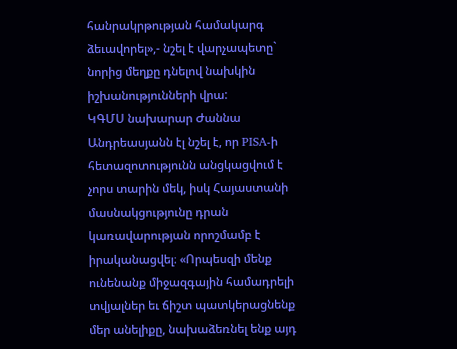հանրակրթության համակարգ ձեւավորել»,- նշել է վարչապետը` նորից մեղքը դնելով նախկին իշխանությունների վրա:
ԿԳՄՍ նախարար Ժաննա Անդրեասյանն էլ նշել է, որ PISA-ի հետազոտությունն անցկացվում է չորս տարին մեկ, իսկ Հայաստանի մասնակցությունը դրան կառավարության որոշմամբ է իրականացվել։ «Որպեսզի մենք ունենանք միջազգային համադրելի տվյալներ եւ ճիշտ պատկերացնենք մեր անելիքը, նախաձեռնել ենք այդ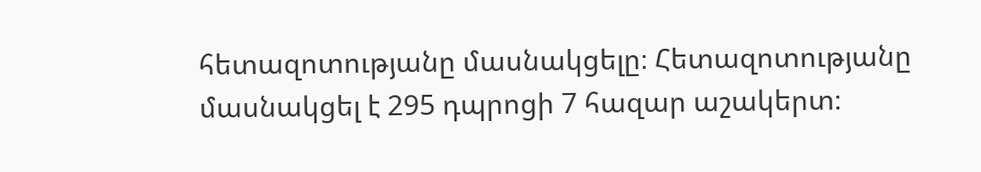հետազոտությանը մասնակցելը։ Հետազոտությանը մասնակցել է 295 դպրոցի 7 հազար աշակերտ։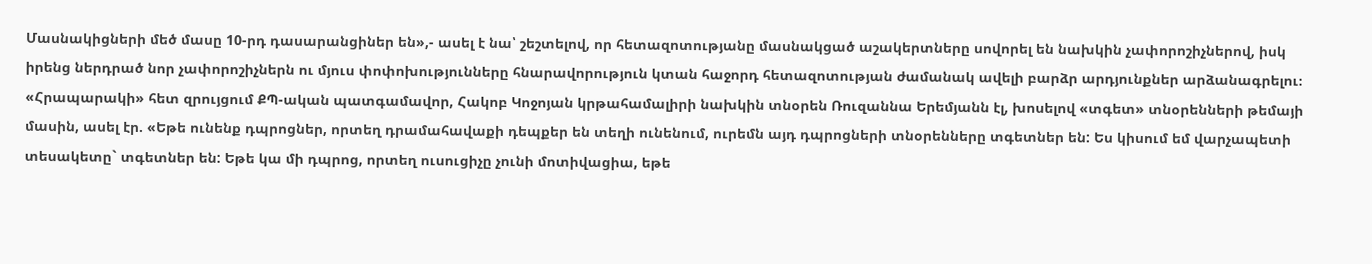Մասնակիցների մեծ մասը 10-րդ դասարանցիներ են»,- ասել է նա՝ շեշտելով, որ հետազոտությանը մասնակցած աշակերտները սովորել են նախկին չափորոշիչներով, իսկ իրենց ներդրած նոր չափորոշիչներն ու մյուս փոփոխությունները հնարավորություն կտան հաջորդ հետազոտության ժամանակ ավելի բարձր արդյունքներ արձանագրելու։ «Հրապարակի» հետ զրույցում ՔՊ-ական պատգամավոր, Հակոբ Կոջոյան կրթահամալիրի նախկին տնօրեն Ռուզաննա Երեմյանն էլ, խոսելով «տգետ» տնօրենների թեմայի մասին, ասել էր. «Եթե ունենք դպրոցներ, որտեղ դրամահավաքի դեպքեր են տեղի ունենում, ուրեմն այդ դպրոցների տնօրենները տգետներ են: Ես կիսում եմ վարչապետի տեսակետը` տգետներ են: Եթե կա մի դպրոց, որտեղ ուսուցիչը չունի մոտիվացիա, եթե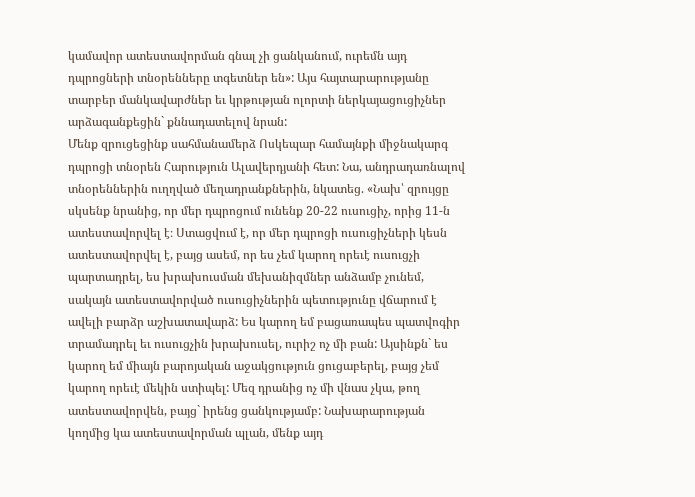կամավոր ատեստավորման գնալ չի ցանկանում, ուրեմն այդ դպրոցների տնօրենները տգետներ են»: Այս հայտարարությանը տարբեր մանկավարժներ եւ կրթության ոլորտի ներկայացուցիչներ արձագանքեցին` քննադատելով նրան:
Մենք զրուցեցինք սահմանամերձ Ոսկեպար համայնքի միջնակարգ դպրոցի տնօրեն Հարություն Ալավերդյանի հետ: Նա, անդրադառնալով տնօրեններին ուղղված մեղադրանքներին, նկատեց. «Նախ՝ զրույցը սկսենք նրանից, որ մեր դպրոցում ունենք 20-22 ուսուցիչ, որից 11-ն ատեստավորվել է։ Ստացվում է, որ մեր դպրոցի ուսուցիչների կեսն ատեստավորվել է, բայց ասեմ, որ ես չեմ կարող որեւէ ուսուցչի պարտադրել, ես խրախուսման մեխանիզմներ անձամբ չունեմ, սակայն ատեստավորված ուսուցիչներին պետությունը վճարում է ավելի բարձր աշխատավարձ: Ես կարող եմ բացառապես պատվոգիր տրամադրել եւ ուսուցչին խրախուսել, ուրիշ ոչ մի բան: Այսինքն` ես կարող եմ միայն բարոյական աջակցություն ցուցաբերել, բայց չեմ կարող որեւէ մեկին ստիպել: Մեզ դրանից ոչ մի վնաս չկա, թող ատեստավորվեն, բայց` իրենց ցանկությամբ: Նախարարության կողմից կա ատեստավորման պլան, մենք այդ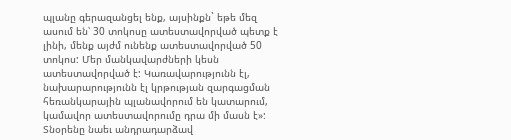պլանը գերազանցել ենք, այսինքն` եթե մեզ ասում են՝ 30 տոկոսը ատեստավորված պետք է լինի, մենք այժմ ունենք ատեստավորված 50 տոկոս: Մեր մանկավարժների կեսն ատեստավորված է: Կառավարությունն էլ, նախարարությունն էլ կրթության զարգացման հեռանկարային պլանավորում են կատարում, կամավոր ատեստավորումը դրա մի մասն է»:
Տնօրենը նաեւ անդրադարձավ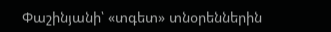Փաշինյանի՝ «տգետ» տնօրեններին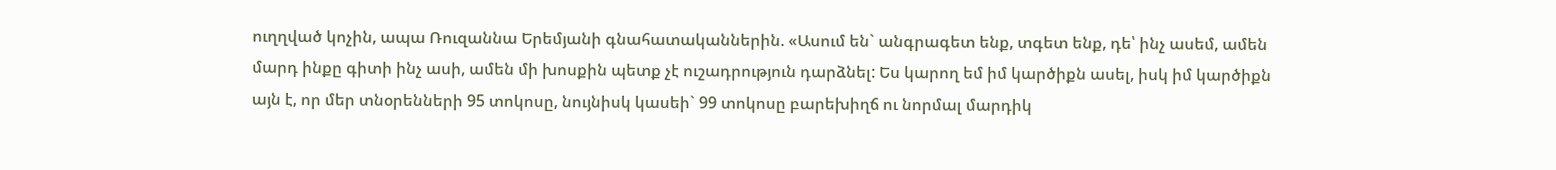ուղղված կոչին, ապա Ռուզաննա Երեմյանի գնահատականներին. «Ասում են` անգրագետ ենք, տգետ ենք, դե՝ ինչ ասեմ, ամեն մարդ ինքը գիտի ինչ ասի, ամեն մի խոսքին պետք չէ ուշադրություն դարձնել: Ես կարող եմ իմ կարծիքն ասել, իսկ իմ կարծիքն այն է, որ մեր տնօրենների 95 տոկոսը, նույնիսկ կասեի` 99 տոկոսը բարեխիղճ ու նորմալ մարդիկ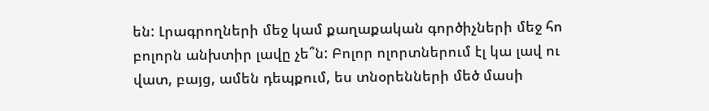են: Լրագրողների մեջ կամ քաղաքական գործիչների մեջ հո բոլորն անխտիր լավը չե՞ն: Բոլոր ոլորտներում էլ կա լավ ու վատ, բայց, ամեն դեպքում, ես տնօրենների մեծ մասի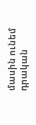մասին ունեմ դրական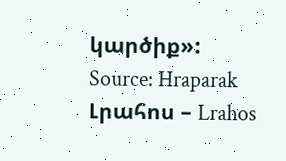կարծիք»:
Source: Hraparak
Լրահոս – Lrahos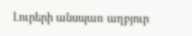Լուրերի անսպառ աղբյուր